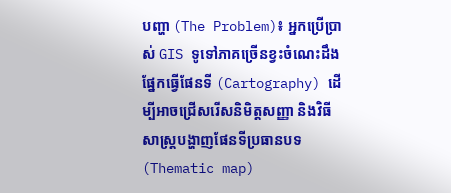បញ្ហា (The Problem)៖ អ្នកប្រើប្រាស់ GIS ទូទៅភាគច្រើនខ្វះចំណេះដឹងផ្នែកធ្វើផែនទី (Cartography) ដើម្បីអាចជ្រើសរើសនិមិត្តសញ្ញា និងវិធីសាស្ត្របង្ហាញផែនទីប្រធានបទ (Thematic map)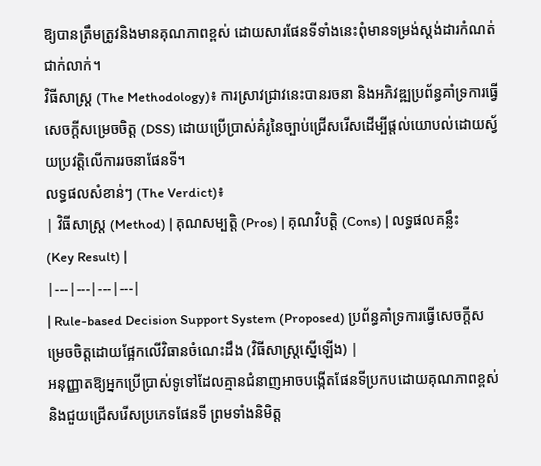ឱ្យបានត្រឹមត្រូវនិងមានគុណភាពខ្ពស់ ដោយសារផែនទីទាំងនេះពុំមានទម្រង់ស្តង់ដារកំណត់ជាក់លាក់។
វិធីសាស្ត្រ (The Methodology)៖ ការស្រាវជ្រាវនេះបានរចនា និងអភិវឌ្ឍប្រព័ន្ធគាំទ្រការធ្វើសេចក្តីសម្រេចចិត្ត (DSS) ដោយប្រើប្រាស់គំរូនៃច្បាប់ជ្រើសរើសដើម្បីផ្តល់យោបល់ដោយស្វ័យប្រវត្តិលើការរចនាផែនទី។
លទ្ធផលសំខាន់ៗ (The Verdict)៖
| វិធីសាស្ត្រ (Method) | គុណសម្បត្តិ (Pros) | គុណវិបត្តិ (Cons) | លទ្ធផលគន្លឹះ (Key Result) |
|---|---|---|---|
| Rule-based Decision Support System (Proposed) ប្រព័ន្ធគាំទ្រការធ្វើសេចក្តីសម្រេចចិត្តដោយផ្អែកលើវិធានចំណេះដឹង (វិធីសាស្ត្រស្នើឡើង) |
អនុញ្ញាតឱ្យអ្នកប្រើប្រាស់ទូទៅដែលគ្មានជំនាញអាចបង្កើតផែនទីប្រកបដោយគុណភាពខ្ពស់ និងជួយជ្រើសរើសប្រភេទផែនទី ព្រមទាំងនិមិត្ត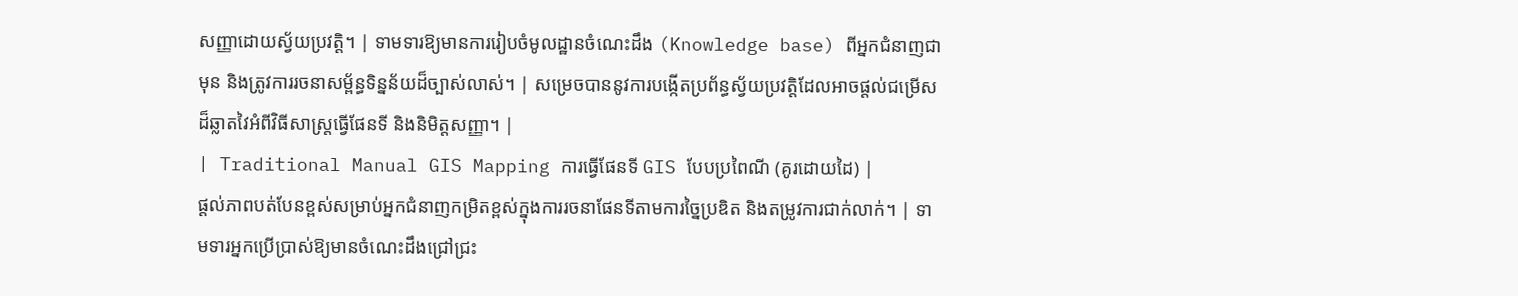សញ្ញាដោយស្វ័យប្រវត្តិ។ | ទាមទារឱ្យមានការរៀបចំមូលដ្ឋានចំណេះដឹង (Knowledge base) ពីអ្នកជំនាញជាមុន និងត្រូវការរចនាសម្ព័ន្ធទិន្នន័យដ៏ច្បាស់លាស់។ | សម្រេចបាននូវការបង្កើតប្រព័ន្ធស្វ័យប្រវត្តិដែលអាចផ្តល់ជម្រើសដ៏ឆ្លាតវៃអំពីវិធីសាស្ត្រធ្វើផែនទី និងនិមិត្តសញ្ញា។ |
| Traditional Manual GIS Mapping ការធ្វើផែនទី GIS បែបប្រពៃណី (គូរដោយដៃ) |
ផ្តល់ភាពបត់បែនខ្ពស់សម្រាប់អ្នកជំនាញកម្រិតខ្ពស់ក្នុងការរចនាផែនទីតាមការច្នៃប្រឌិត និងតម្រូវការជាក់លាក់។ | ទាមទារអ្នកប្រើប្រាស់ឱ្យមានចំណេះដឹងជ្រៅជ្រះ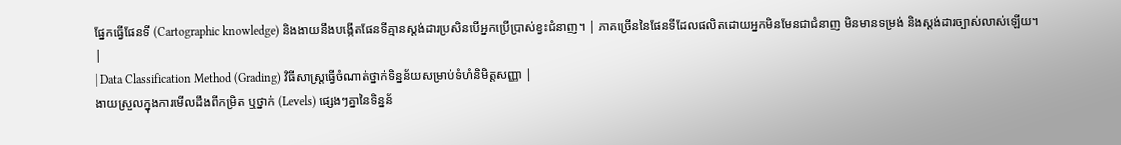ផ្នែកធ្វើផែនទី (Cartographic knowledge) និងងាយនឹងបង្កើតផែនទីគ្មានស្តង់ដារប្រសិនបើអ្នកប្រើប្រាស់ខ្វះជំនាញ។ | ភាគច្រើននៃផែនទីដែលផលិតដោយអ្នកមិនមែនជាជំនាញ មិនមានទម្រង់ និងស្តង់ដារច្បាស់លាស់ឡើយ។ |
| Data Classification Method (Grading) វិធីសាស្ត្រធ្វើចំណាត់ថ្នាក់ទិន្នន័យសម្រាប់ទំហំនិមិត្តសញ្ញា |
ងាយស្រួលក្នុងការមើលដឹងពីកម្រិត ឬថ្នាក់ (Levels) ផ្សេងៗគ្នានៃទិន្នន័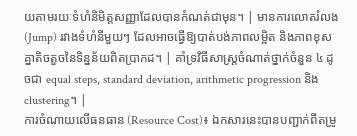យតាមរយៈទំហំនិមិត្តសញ្ញាដែលបានកំណត់ជាមុន។ | មានការលោតរំលង (Jump) រវាងទំហំនីមួយៗ ដែលអាចធ្វើឱ្យបាត់បង់ភាពលម្អិត និងភាពខុសគ្នាតិចតួចនៃទិន្នន័យពិតប្រាកដ។ | គាំទ្រវិធីសាស្ត្រចំណាត់ថ្នាក់ចំនួន ៤ ដូចជា equal steps, standard deviation, arithmetic progression និង clustering។ |
ការចំណាយលើធនធាន (Resource Cost)៖ ឯកសារនេះបានបញ្ជាក់ពីតម្រូ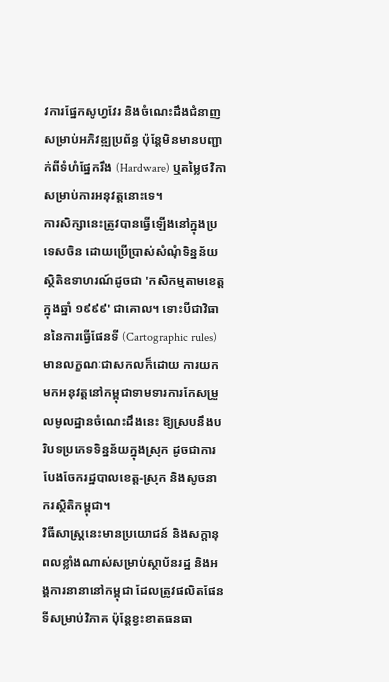វការផ្នែកសូហ្វវែរ និងចំណេះដឹងជំនាញសម្រាប់អភិវឌ្ឍប្រព័ន្ធ ប៉ុន្តែមិនមានបញ្ជាក់ពីទំហំផ្នែករឹង (Hardware) ឬតម្លៃថវិកាសម្រាប់ការអនុវត្តនោះទេ។
ការសិក្សានេះត្រូវបានធ្វើឡើងនៅក្នុងប្រទេសចិន ដោយប្រើប្រាស់សំណុំទិន្នន័យស្ថិតិឧទាហរណ៍ដូចជា 'កសិកម្មតាមខេត្តក្នុងឆ្នាំ ១៩៩៩' ជាគោល។ ទោះបីជាវិធាននៃការធ្វើផែនទី (Cartographic rules) មានលក្ខណៈជាសកលក៏ដោយ ការយកមកអនុវត្តនៅកម្ពុជាទាមទារការកែសម្រួលមូលដ្ឋានចំណេះដឹងនេះ ឱ្យស្របនឹងបរិបទប្រភេទទិន្នន័យក្នុងស្រុក ដូចជាការបែងចែករដ្ឋបាលខេត្ត-ស្រុក និងសូចនាករស្ថិតិកម្ពុជា។
វិធីសាស្ត្រនេះមានប្រយោជន៍ និងសក្តានុពលខ្លាំងណាស់សម្រាប់ស្ថាប័នរដ្ឋ និងអង្គការនានានៅកម្ពុជា ដែលត្រូវផលិតផែនទីសម្រាប់វិភាគ ប៉ុន្តែខ្វះខាតធនធា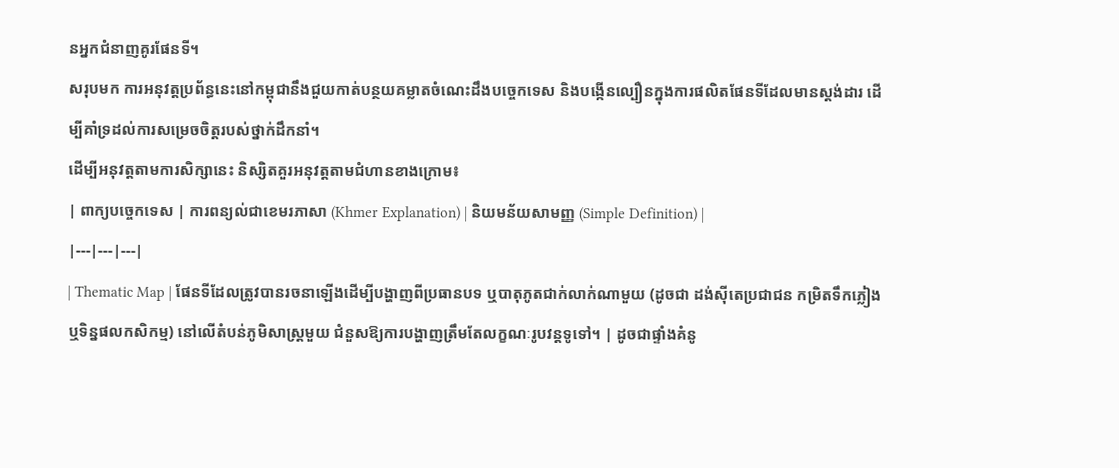នអ្នកជំនាញគូរផែនទី។
សរុបមក ការអនុវត្តប្រព័ន្ធនេះនៅកម្ពុជានឹងជួយកាត់បន្ថយគម្លាតចំណេះដឹងបច្ចេកទេស និងបង្កើនល្បឿនក្នុងការផលិតផែនទីដែលមានស្តង់ដារ ដើម្បីគាំទ្រដល់ការសម្រេចចិត្តរបស់ថ្នាក់ដឹកនាំ។
ដើម្បីអនុវត្តតាមការសិក្សានេះ និស្សិតគួរអនុវត្តតាមជំហានខាងក្រោម៖
| ពាក្យបច្ចេកទេស | ការពន្យល់ជាខេមរភាសា (Khmer Explanation) | និយមន័យសាមញ្ញ (Simple Definition) |
|---|---|---|
| Thematic Map | ផែនទីដែលត្រូវបានរចនាឡើងដើម្បីបង្ហាញពីប្រធានបទ ឬបាតុភូតជាក់លាក់ណាមួយ (ដូចជា ដង់ស៊ីតេប្រជាជន កម្រិតទឹកភ្លៀង ឬទិន្នផលកសិកម្ម) នៅលើតំបន់ភូមិសាស្ត្រមួយ ជំនួសឱ្យការបង្ហាញត្រឹមតែលក្ខណៈរូបវន្តទូទៅ។ | ដូចជាផ្ទាំងគំនូ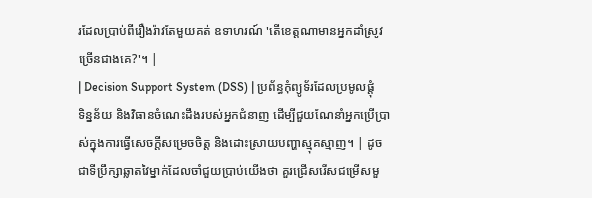រដែលប្រាប់ពីរឿងរ៉ាវតែមួយគត់ ឧទាហរណ៍ 'តើខេត្តណាមានអ្នកដាំស្រូវច្រើនជាងគេ?'។ |
| Decision Support System (DSS) | ប្រព័ន្ធកុំព្យូទ័រដែលប្រមូលផ្តុំទិន្នន័យ និងវិធានចំណេះដឹងរបស់អ្នកជំនាញ ដើម្បីជួយណែនាំអ្នកប្រើប្រាស់ក្នុងការធ្វើសេចក្តីសម្រេចចិត្ត និងដោះស្រាយបញ្ហាស្មុគស្មាញ។ | ដូចជាទីប្រឹក្សាឆ្លាតវៃម្នាក់ដែលចាំជួយប្រាប់យើងថា គួរជ្រើសរើសជម្រើសមួ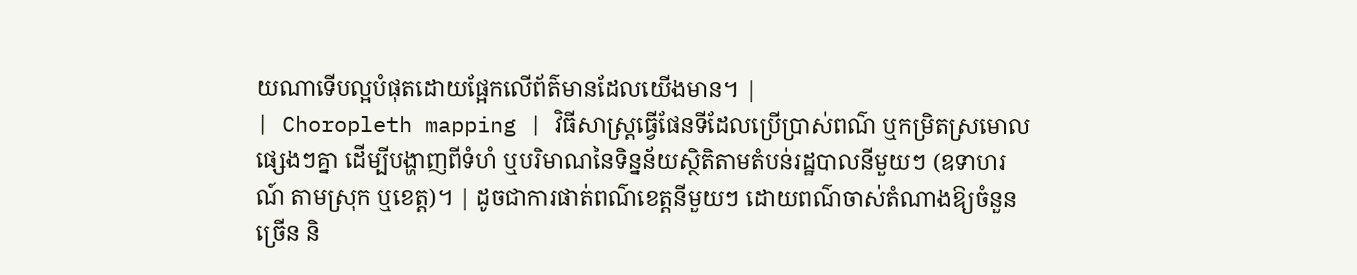យណាទើបល្អបំផុតដោយផ្អែកលើព័ត៌មានដែលយើងមាន។ |
| Choropleth mapping | វិធីសាស្ត្រធ្វើផែនទីដែលប្រើប្រាស់ពណ៌ ឬកម្រិតស្រមោលផ្សេងៗគ្នា ដើម្បីបង្ហាញពីទំហំ ឬបរិមាណនៃទិន្នន័យស្ថិតិតាមតំបន់រដ្ឋបាលនីមួយៗ (ឧទាហរណ៍ តាមស្រុក ឬខេត្ត)។ | ដូចជាការផាត់ពណ៌ខេត្តនីមួយៗ ដោយពណ៌ចាស់តំណាងឱ្យចំនួនច្រើន និ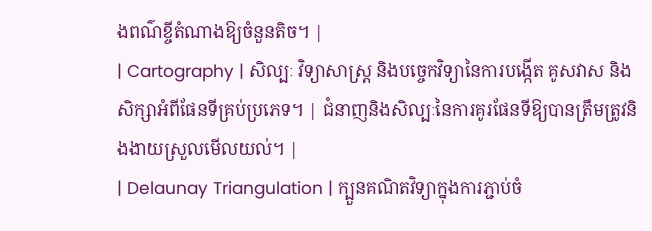ងពណ៌ខ្ចីតំណាងឱ្យចំនួនតិច។ |
| Cartography | សិល្បៈ វិទ្យាសាស្ត្រ និងបច្ចេកវិទ្យានៃការបង្កើត គូសវាស និងសិក្សាអំពីផែនទីគ្រប់ប្រភេទ។ | ជំនាញនិងសិល្បៈនៃការគូរផែនទីឱ្យបានត្រឹមត្រូវនិងងាយស្រួលមើលយល់។ |
| Delaunay Triangulation | ក្បួនគណិតវិទ្យាក្នុងការភ្ជាប់ចំ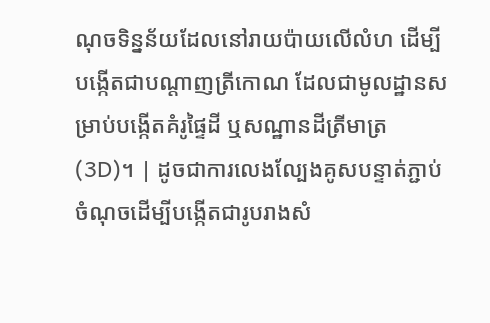ណុចទិន្នន័យដែលនៅរាយប៉ាយលើលំហ ដើម្បីបង្កើតជាបណ្តាញត្រីកោណ ដែលជាមូលដ្ឋានសម្រាប់បង្កើតគំរូផ្ទៃដី ឬសណ្ឋានដីត្រីមាត្រ (3D)។ | ដូចជាការលេងល្បែងគូសបន្ទាត់ភ្ជាប់ចំណុចដើម្បីបង្កើតជារូបរាងសំ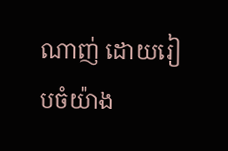ណាញ់ ដោយរៀបចំយ៉ាង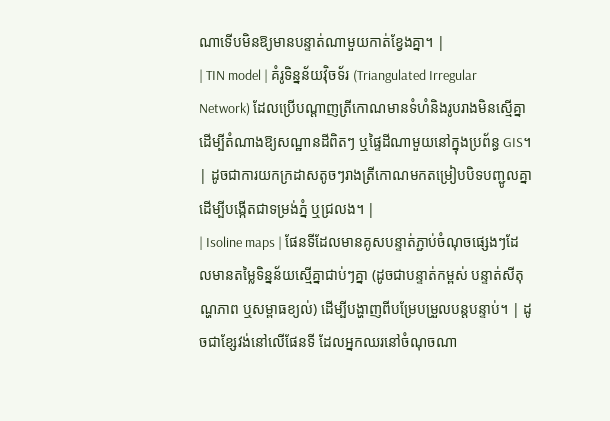ណាទើបមិនឱ្យមានបន្ទាត់ណាមួយកាត់ខ្វែងគ្នា។ |
| TIN model | គំរូទិន្នន័យវ៉ិចទ័រ (Triangulated Irregular Network) ដែលប្រើបណ្តាញត្រីកោណមានទំហំនិងរូបរាងមិនស្មើគ្នា ដើម្បីតំណាងឱ្យសណ្ឋានដីពិតៗ ឬផ្ទៃដីណាមួយនៅក្នុងប្រព័ន្ធ GIS។ | ដូចជាការយកក្រដាសតូចៗរាងត្រីកោណមកតម្រៀបបិទបញ្ជូលគ្នាដើម្បីបង្កើតជាទម្រង់ភ្នំ ឬជ្រលង។ |
| Isoline maps | ផែនទីដែលមានគូសបន្ទាត់ភ្ជាប់ចំណុចផ្សេងៗដែលមានតម្លៃទិន្នន័យស្មើគ្នាជាប់ៗគ្នា (ដូចជាបន្ទាត់កម្ពស់ បន្ទាត់សីតុណ្ហភាព ឬសម្ពាធខ្យល់) ដើម្បីបង្ហាញពីបម្រែបម្រួលបន្តបន្ទាប់។ | ដូចជាខ្សែវង់នៅលើផែនទី ដែលអ្នកឈរនៅចំណុចណា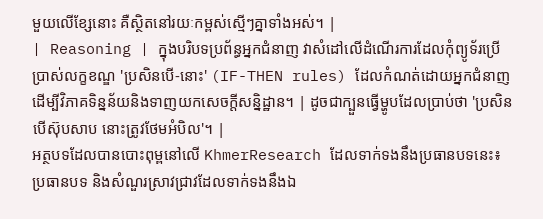មួយលើខ្សែនោះ គឺស្ថិតនៅរយៈកម្ពស់ស្មើៗគ្នាទាំងអស់។ |
| Reasoning | ក្នុងបរិបទប្រព័ន្ធអ្នកជំនាញ វាសំដៅលើដំណើរការដែលកុំព្យូទ័រប្រើប្រាស់លក្ខខណ្ឌ 'ប្រសិនបើ-នោះ' (IF-THEN rules) ដែលកំណត់ដោយអ្នកជំនាញ ដើម្បីវិភាគទិន្នន័យនិងទាញយកសេចក្តីសន្និដ្ឋាន។ | ដូចជាក្បួនធ្វើម្ហូបដែលប្រាប់ថា 'ប្រសិនបើស៊ុបសាប នោះត្រូវថែមអំបិល'។ |
អត្ថបទដែលបានបោះពុម្ពនៅលើ KhmerResearch ដែលទាក់ទងនឹងប្រធានបទនេះ៖
ប្រធានបទ និងសំណួរស្រាវជ្រាវដែលទាក់ទងនឹងឯ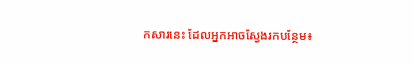កសារនេះ ដែលអ្នកអាចស្វែងរកបន្ថែម៖